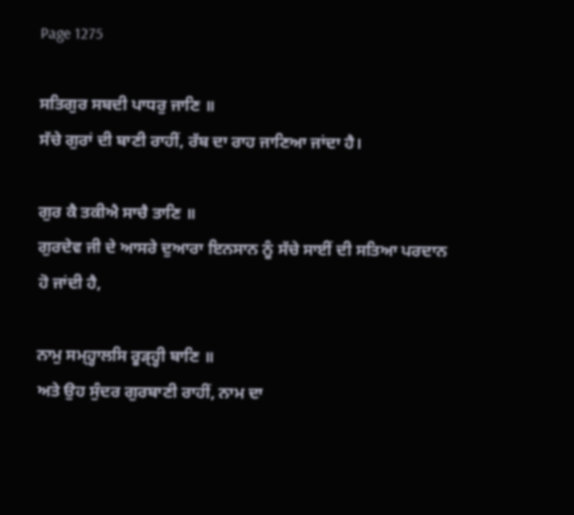Page 1275

ਸਤਿਗੁਰ ਸਬਦੀ ਪਾਧਰੁ ਜਾਣਿ ॥
ਸੱਚੇ ਗੁਰਾਂ ਦੀ ਬਾਣੀ ਰਾਹੀਂ, ਰੱਬ ਦਾ ਰਾਹ ਜਾਣਿਆ ਜਾਂਦਾ ਹੈ।

ਗੁਰ ਕੈ ਤਕੀਐ ਸਾਚੈ ਤਾਣਿ ॥
ਗੁਰਦੇਵ ਜੀ ਦੇ ਆਸਰੇ ਦੁਆਰਾ ਇਨਸਾਨ ਨੂੰ ਸੱਚੇ ਸਾਈਂ ਦੀ ਸਤਿਆ ਪਰਦਾਨ ਹੋ ਜਾਂਦੀ ਹੈ,

ਨਾਮੁ ਸਮ੍ਹ੍ਹਾਲਸਿ ਰੂੜ੍ਹ੍ਹੀ ਬਾਣਿ ॥
ਅਤੇ ਉਹ ਸੁੰਦਰ ਗੁਰਬਾਣੀ ਰਾਹੀਂ, ਨਾਮ ਦਾ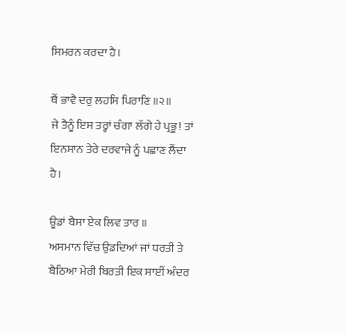ਸਿਮਰਨ ਕਰਦਾ ਹੈ।

ਥੈਂ ਭਾਵੈ ਦਰੁ ਲਹਸਿ ਪਿਰਾਣਿ ॥੨॥
ਜੇ ਤੈਨੂੰ ਇਸ ਤਰ੍ਹਾਂ ਚੰਗਾ ਲੱਗੇ ਹੇ ਪ੍ਰਭੂ! ਤਾਂ ਇਨਸਾਨ ਤੇਰੇ ਦਰਵਾਜੇ ਨੂੰ ਪਛਾਣ ਲੈਂਦਾ ਹੈ।

ਊਡਾਂ ਬੈਸਾ ਏਕ ਲਿਵ ਤਾਰ ॥
ਅਸਮਾਨ ਵਿੱਚ ਉਡਦਿਆਂ ਜਾਂ ਧਰਤੀ ਤੇ ਬੈਠਿਆ ਮੇਰੀ ਬਿਰਤੀ ਇਕ ਸਾਈਂ ਅੰਦਰ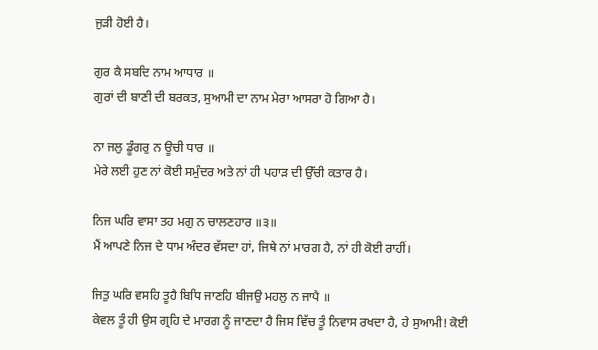ਜੁੜੀ ਹੋਈ ਹੈ।

ਗੁਰ ਕੈ ਸਬਦਿ ਨਾਮ ਆਧਾਰ ॥
ਗੁਰਾਂ ਦੀ ਬਾਣੀ ਦੀ ਬਰਕਤ, ਸੁਆਮੀ ਦਾ ਨਾਮ ਮੇਰਾ ਆਸਰਾ ਹੋ ਗਿਆ ਹੈ।

ਨਾ ਜਲੁ ਡੂੰਗਰੁ ਨ ਊਚੀ ਧਾਰ ॥
ਮੇਰੇ ਲਈ ਹੁਣ ਨਾਂ ਕੋਈ ਸਮੁੰਦਰ ਅਤੇ ਨਾਂ ਹੀ ਪਹਾੜ ਦੀ ਉੱਚੀ ਕਤਾਰ ਹੈ।

ਨਿਜ ਘਰਿ ਵਾਸਾ ਤਹ ਮਗੁ ਨ ਚਾਲਣਹਾਰ ॥੩॥
ਮੈਂ ਆਪਣੇ ਨਿਜ ਦੇ ਧਾਮ ਅੰਦਰ ਵੱਸਦਾ ਹਾਂ, ਜਿਥੇ ਨਾਂ ਮਾਰਗ ਹੈ, ਨਾਂ ਹੀ ਕੋਈ ਰਾਹੀਂ।

ਜਿਤੁ ਘਰਿ ਵਸਹਿ ਤੂਹੈ ਬਿਧਿ ਜਾਣਹਿ ਬੀਜਉ ਮਹਲੁ ਨ ਜਾਪੈ ॥
ਕੇਵਲ ਤੂੰ ਹੀ ਉਸ ਗ੍ਰਹਿ ਦੇ ਮਾਰਗ ਨੂੰ ਜਾਣਦਾ ਹੈ ਜਿਸ ਵਿੱਚ ਤੂੰ ਨਿਵਾਸ ਰਖਦਾ ਹੈ, ਹੇ ਸੁਆਮੀ! ਕੋਈ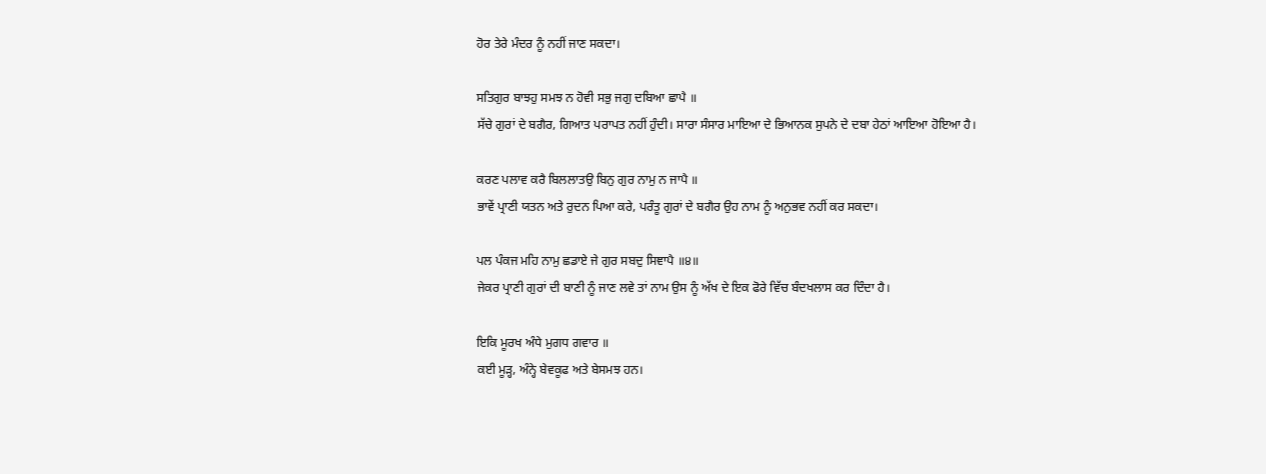ਹੋਰ ਤੇਰੇ ਮੰਦਰ ਨੂੰ ਨਹੀਂ ਜਾਣ ਸਕਦਾ।

ਸਤਿਗੁਰ ਬਾਝਹੁ ਸਮਝ ਨ ਹੋਵੀ ਸਭੁ ਜਗੁ ਦਬਿਆ ਛਾਪੈ ॥
ਸੱਚੇ ਗੁਰਾਂ ਦੇ ਬਗੈਰ, ਗਿਆਤ ਪਰਾਪਤ ਨਹੀਂ ਹੁੰਦੀ। ਸਾਰਾ ਸੰਸਾਰ ਮਾਇਆ ਦੇ ਭਿਆਨਕ ਸੁਪਨੇ ਦੇ ਦਬਾ ਹੇਠਾਂ ਆਇਆ ਹੋਇਆ ਹੈ।

ਕਰਣ ਪਲਾਵ ਕਰੈ ਬਿਲਲਾਤਉ ਬਿਨੁ ਗੁਰ ਨਾਮੁ ਨ ਜਾਪੈ ॥
ਭਾਵੇਂ ਪ੍ਰਾਣੀ ਯਤਨ ਅਤੇ ਰੁਦਨ ਪਿਆ ਕਰੇ, ਪਰੰਤੂ ਗੁਰਾਂ ਦੇ ਬਗੈਰ ਉਹ ਨਾਮ ਨੂੰ ਅਨੁਭਵ ਨਹੀਂ ਕਰ ਸਕਦਾ।

ਪਲ ਪੰਕਜ ਮਹਿ ਨਾਮੁ ਛਡਾਏ ਜੇ ਗੁਰ ਸਬਦੁ ਸਿਞਾਪੈ ॥੪॥
ਜੇਕਰ ਪ੍ਰਾਣੀ ਗੁਰਾਂ ਦੀ ਬਾਣੀ ਨੂੰ ਜਾਣ ਲਵੇ ਤਾਂ ਨਾਮ ਉਸ ਨੂੰ ਅੱਖ ਦੇ ਇਕ ਫੋਰੇ ਵਿੱਚ ਬੰਦਖਲਾਸ ਕਰ ਦਿੰਦਾ ਹੈ।

ਇਕਿ ਮੂਰਖ ਅੰਧੇ ਮੁਗਧ ਗਵਾਰ ॥
ਕਈ ਮੂੜ੍ਹ, ਅੰਨ੍ਹੇ ਬੇਵਕੂਫ ਅਤੇ ਬੇਸਮਝ ਹਨ।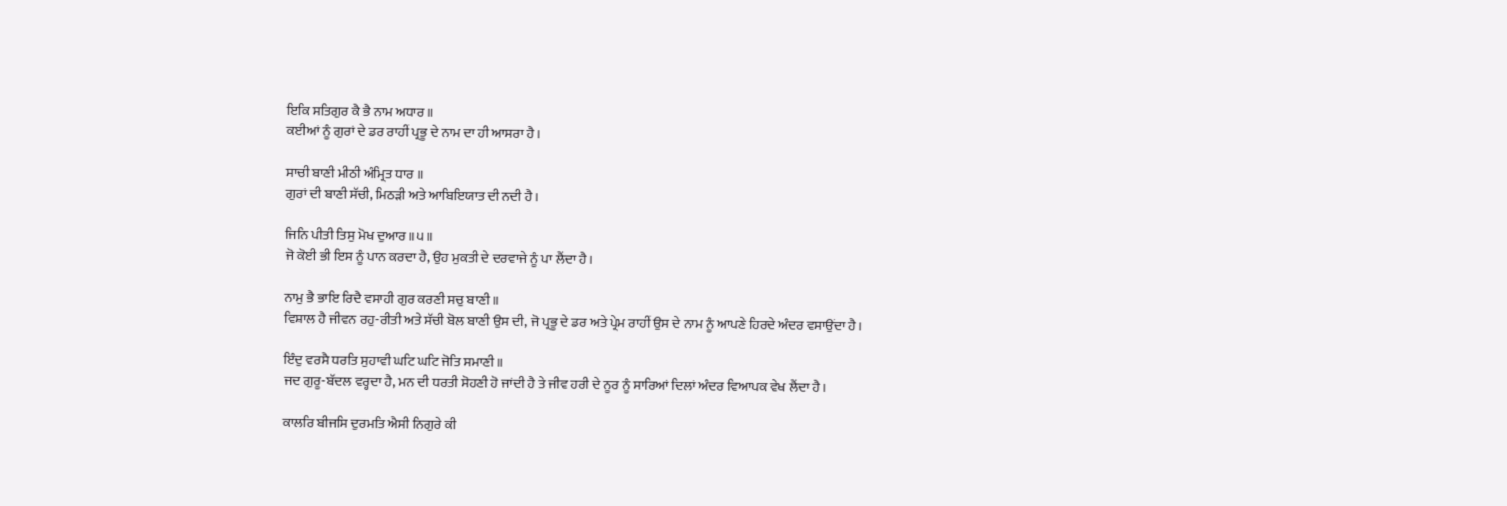ਇਕਿ ਸਤਿਗੁਰ ਕੈ ਭੈ ਨਾਮ ਅਧਾਰ ॥
ਕਈਆਂ ਨੂੰ ਗੁਰਾਂ ਦੇ ਡਰ ਰਾਹੀਂ ਪ੍ਰਭੂ ਦੇ ਨਾਮ ਦਾ ਹੀ ਆਸਰਾ ਹੈ।

ਸਾਚੀ ਬਾਣੀ ਮੀਠੀ ਅੰਮ੍ਰਿਤ ਧਾਰ ॥
ਗੁਰਾਂ ਦੀ ਬਾਣੀ ਸੱਚੀ, ਮਿਠੜੀ ਅਤੇ ਆਬਿਇਯਾਤ ਦੀ ਨਦੀ ਹੈ।

ਜਿਨਿ ਪੀਤੀ ਤਿਸੁ ਮੋਖ ਦੁਆਰ ॥੫॥
ਜੋ ਕੋਈ ਭੀ ਇਸ ਨੂੰ ਪਾਨ ਕਰਦਾ ਹੈ, ਉਹ ਮੁਕਤੀ ਦੇ ਦਰਵਾਜੇ ਨੂੰ ਪਾ ਲੈਂਦਾ ਹੈ।

ਨਾਮੁ ਭੈ ਭਾਇ ਰਿਦੈ ਵਸਾਹੀ ਗੁਰ ਕਰਣੀ ਸਚੁ ਬਾਣੀ ॥
ਵਿਸ਼ਾਲ ਹੈ ਜੀਵਨ ਰਹੁ-ਰੀਤੀ ਅਤੇ ਸੱਚੀ ਬੋਲ ਬਾਣੀ ਉਸ ਦੀ, ਜੋ ਪ੍ਰਭੂ ਦੇ ਡਰ ਅਤੇ ਪ੍ਰੇਮ ਰਾਹੀਂ ਉਸ ਦੇ ਨਾਮ ਨੂੰ ਆਪਣੇ ਹਿਰਦੇ ਅੰਦਰ ਵਸਾਉਂਦਾ ਹੈ।

ਇੰਦੁ ਵਰਸੈ ਧਰਤਿ ਸੁਹਾਵੀ ਘਟਿ ਘਟਿ ਜੋਤਿ ਸਮਾਣੀ ॥
ਜਦ ਗੁਰੂ-ਬੱਦਲ ਵਰ੍ਹਦਾ ਹੈ, ਮਨ ਦੀ ਧਰਤੀ ਸੋਹਣੀ ਹੋ ਜਾਂਦੀ ਹੈ ਤੇ ਜੀਵ ਹਰੀ ਦੇ ਨੂਰ ਨੂੰ ਸਾਰਿਆਂ ਦਿਲਾਂ ਅੰਦਰ ਵਿਆਪਕ ਵੇਖ ਲੈਂਦਾ ਹੈ।

ਕਾਲਰਿ ਬੀਜਸਿ ਦੁਰਮਤਿ ਐਸੀ ਨਿਗੁਰੇ ਕੀ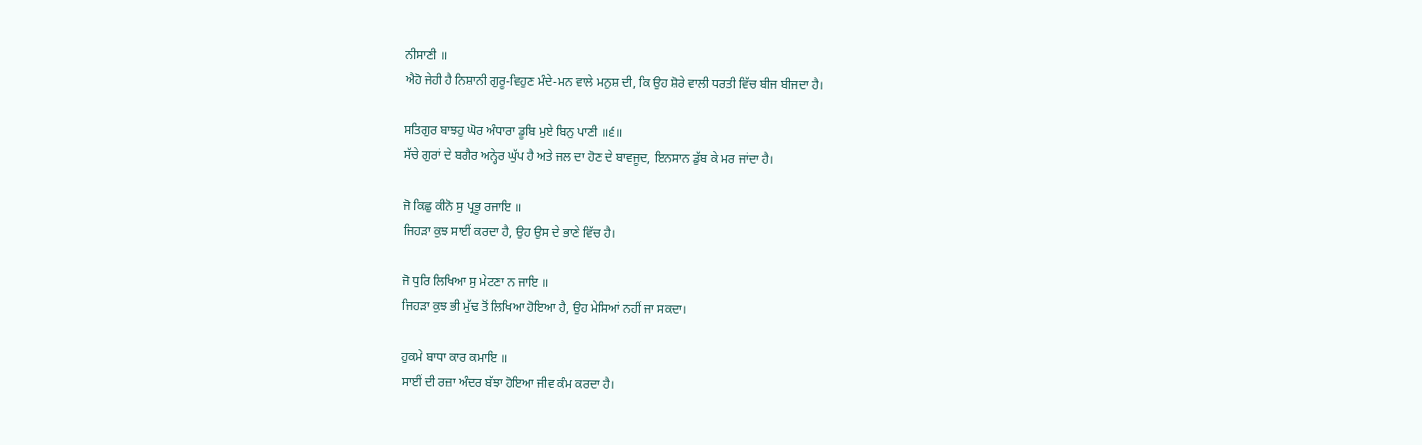ਨੀਸਾਣੀ ॥
ਐਹੋ ਜੇਹੀ ਹੈ ਨਿਸ਼ਾਨੀ ਗੁਰੂ-ਵਿਹੁਣ ਮੰਦੇ-ਮਨ ਵਾਲੇ ਮਨੁਸ਼ ਦੀ, ਕਿ ਉਹ ਸ਼ੋਰੇ ਵਾਲੀ ਧਰਤੀ ਵਿੱਚ ਬੀਜ ਬੀਜਦਾ ਹੈ।

ਸਤਿਗੁਰ ਬਾਝਹੁ ਘੋਰ ਅੰਧਾਰਾ ਡੂਬਿ ਮੁਏ ਬਿਨੁ ਪਾਣੀ ॥੬॥
ਸੱਚੇ ਗੁਰਾਂ ਦੇ ਬਗੈਰ ਅਨ੍ਹੇਰ ਘੁੱਪ ਹੈ ਅਤੇ ਜਲ ਦਾ ਹੋਣ ਦੇ ਬਾਵਜੂਦ, ਇਨਸਾਨ ਡੁੱਬ ਕੇ ਮਰ ਜਾਂਦਾ ਹੈ।

ਜੋ ਕਿਛੁ ਕੀਨੋ ਸੁ ਪ੍ਰਭੂ ਰਜਾਇ ॥
ਜਿਹੜਾ ਕੁਝ ਸਾਈਂ ਕਰਦਾ ਹੈ, ਉਹ ਉਸ ਦੇ ਭਾਣੇ ਵਿੱਚ ਹੈ।

ਜੋ ਧੁਰਿ ਲਿਖਿਆ ਸੁ ਮੇਟਣਾ ਨ ਜਾਇ ॥
ਜਿਹੜਾ ਕੁਝ ਭੀ ਮੁੱਢ ਤੋਂ ਲਿਖਿਆ ਹੋਇਆ ਹੈ, ਉਹ ਮੇਸਿਆਂ ਨਹੀਂ ਜਾ ਸਕਦਾ।

ਹੁਕਮੇ ਬਾਧਾ ਕਾਰ ਕਮਾਇ ॥
ਸਾਈਂ ਦੀ ਰਜ਼ਾ ਅੰਦਰ ਬੱਝਾ ਹੋਇਆ ਜੀਵ ਕੰਮ ਕਰਦਾ ਹੈ।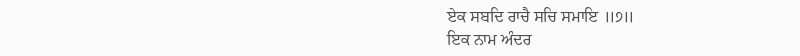ਏਕ ਸਬਦਿ ਰਾਚੈ ਸਚਿ ਸਮਾਇ ॥੭॥
ਇਕ ਨਾਮ ਅੰਦਰ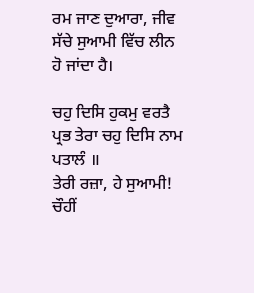ਰਮ ਜਾਣ ਦੁਆਰਾ, ਜੀਵ ਸੱਚੇ ਸੁਆਮੀ ਵਿੱਚ ਲੀਨ ਹੋ ਜਾਂਦਾ ਹੈ।

ਚਹੁ ਦਿਸਿ ਹੁਕਮੁ ਵਰਤੈ ਪ੍ਰਭ ਤੇਰਾ ਚਹੁ ਦਿਸਿ ਨਾਮ ਪਤਾਲੰ ॥
ਤੇਰੀ ਰਜ਼ਾ, ਹੇ ਸੁਆਮੀ! ਚੌਹੀਂ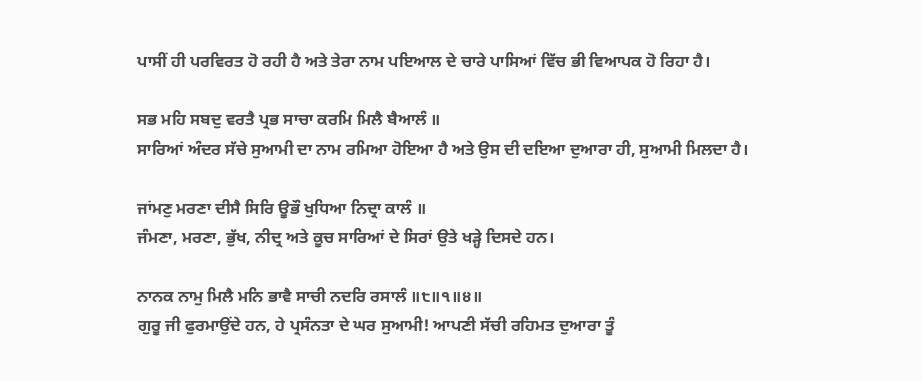ਪਾਸੀਂ ਹੀ ਪਰਵਿਰਤ ਹੋ ਰਹੀ ਹੈ ਅਤੇ ਤੇਰਾ ਨਾਮ ਪਇਆਲ ਦੇ ਚਾਰੇ ਪਾਸਿਆਂ ਵਿੱਚ ਭੀ ਵਿਆਪਕ ਹੋ ਰਿਹਾ ਹੈ।

ਸਭ ਮਹਿ ਸਬਦੁ ਵਰਤੈ ਪ੍ਰਭ ਸਾਚਾ ਕਰਮਿ ਮਿਲੈ ਬੈਆਲੰ ॥
ਸਾਰਿਆਂ ਅੰਦਰ ਸੱਚੇ ਸੁਆਮੀ ਦਾ ਨਾਮ ਰਮਿਆ ਹੋਇਆ ਹੈ ਅਤੇ ਉਸ ਦੀ ਦਇਆ ਦੁਆਰਾ ਹੀ, ਸੁਆਮੀ ਮਿਲਦਾ ਹੈ।

ਜਾਂਮਣੁ ਮਰਣਾ ਦੀਸੈ ਸਿਰਿ ਊਭੌ ਖੁਧਿਆ ਨਿਦ੍ਰਾ ਕਾਲੰ ॥
ਜੰਮਣਾ, ਮਰਣਾ, ਭੁੱਖ, ਨੀਦ੍ਰ ਅਤੇ ਕੂਚ ਸਾਰਿਆਂ ਦੇ ਸਿਰਾਂ ਉਤੇ ਖੜ੍ਹੇ ਦਿਸਦੇ ਹਨ।

ਨਾਨਕ ਨਾਮੁ ਮਿਲੈ ਮਨਿ ਭਾਵੈ ਸਾਚੀ ਨਦਰਿ ਰਸਾਲੰ ॥੮॥੧॥੪॥
ਗੁਰੂ ਜੀ ਫੁਰਮਾਉਂਦੇ ਹਨ, ਹੇ ਪ੍ਰਸੰਨਤਾ ਦੇ ਘਰ ਸੁਆਮੀ! ਆਪਣੀ ਸੱਚੀ ਰਹਿਮਤ ਦੁਆਰਾ ਤੂੰ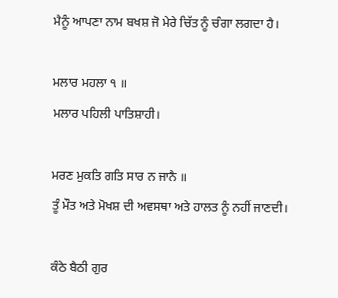ਮੈਨੂੰ ਆਪਣਾ ਨਾਮ ਬਖਸ਼ ਜੋ ਮੇਰੇ ਚਿੱਤ ਨੂੰ ਚੰਗਾ ਲਗਦਾ ਹੈ।

ਮਲਾਰ ਮਹਲਾ ੧ ॥
ਮਲਾਰ ਪਹਿਲੀ ਪਾਤਿਸ਼ਾਹੀ।

ਮਰਣ ਮੁਕਤਿ ਗਤਿ ਸਾਰ ਨ ਜਾਨੈ ॥
ਤੂੰ ਮੌਤ ਅਤੇ ਮੋਖਸ਼ ਦੀ ਅਵਸਥਾ ਅਤੇ ਹਾਲਤ ਨੂੰ ਨਹੀਂ ਜਾਣਦੀ।

ਕੰਠੇ ਬੈਠੀ ਗੁਰ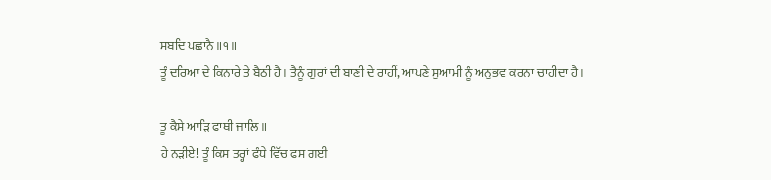ਸਬਦਿ ਪਛਾਨੈ ॥੧॥
ਤੂੰ ਦਰਿਆ ਦੇ ਕਿਨਾਰੇ ਤੇ ਬੈਠੀ ਹੈ। ਤੈਨੂੰ ਗੁਰਾਂ ਦੀ ਬਾਣੀ ਦੇ ਰਾਹੀਂ, ਆਪਣੇ ਸੁਆਮੀ ਨੂੰ ਅਨੁਭਵ ਕਰਨਾ ਚਾਹੀਦਾ ਹੈ।

ਤੂ ਕੈਸੇ ਆੜਿ ਫਾਥੀ ਜਾਲਿ ॥
ਹੇ ਨੜੀਏ! ਤੂੰ ਕਿਸ ਤਰ੍ਹਾਂ ਫੰਧੇ ਵਿੱਚ ਫਸ ਗਈ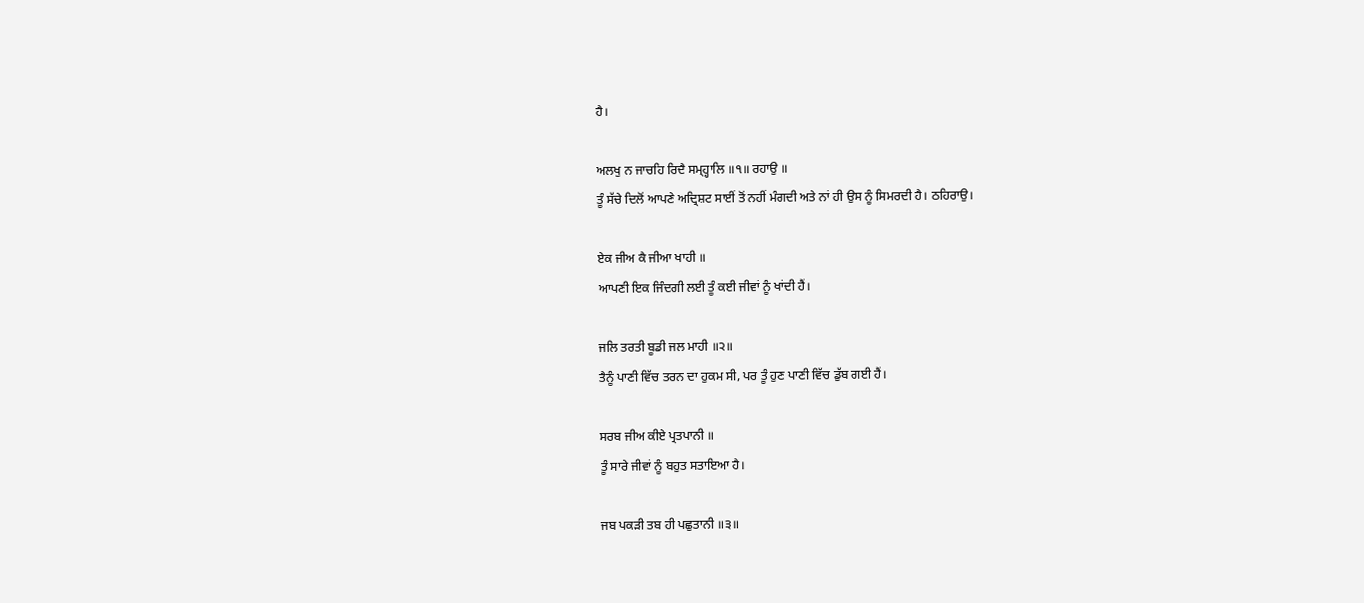ਹੈ।

ਅਲਖੁ ਨ ਜਾਚਹਿ ਰਿਦੈ ਸਮ੍ਹ੍ਹਾਲਿ ॥੧॥ ਰਹਾਉ ॥
ਤੂੰ ਸੱਚੇ ਦਿਲੋਂ ਆਪਣੇ ਅਦ੍ਰਿਸ਼ਟ ਸਾਈਂ ਤੋਂ ਨਹੀਂ ਮੰਗਦੀ ਅਤੇ ਨਾਂ ਹੀ ਉਸ ਨੂੰ ਸਿਮਰਦੀ ਹੈ। ਠਹਿਰਾਉ।

ਏਕ ਜੀਅ ਕੈ ਜੀਆ ਖਾਹੀ ॥
ਆਪਣੀ ਇਕ ਜਿੰਦਗੀ ਲਈ ਤੂੰ ਕਈ ਜੀਵਾਂ ਨੂੰ ਖਾਂਦੀ ਹੈਂ।

ਜਲਿ ਤਰਤੀ ਬੂਡੀ ਜਲ ਮਾਹੀ ॥੨॥
ਤੈਨੂੰ ਪਾਣੀ ਵਿੱਚ ਤਰਨ ਦਾ ਹੁਕਮ ਸੀ, ਪਰ ਤੂੰ ਹੁਣ ਪਾਣੀ ਵਿੱਚ ਡੁੱਬ ਗਈ ਹੈਂ।

ਸਰਬ ਜੀਅ ਕੀਏ ਪ੍ਰਤਪਾਨੀ ॥
ਤੂੰ ਸਾਰੇ ਜੀਵਾਂ ਨੂੰ ਬਹੁਤ ਸਤਾਇਆ ਹੈ।

ਜਬ ਪਕੜੀ ਤਬ ਹੀ ਪਛੁਤਾਨੀ ॥੩॥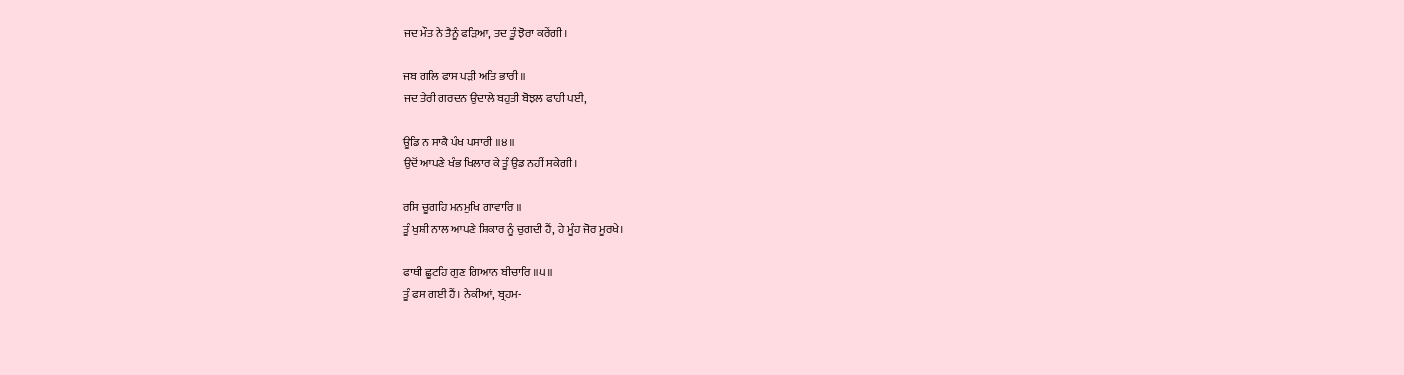ਜਦ ਮੌਤ ਨੇ ਤੈਨੂੰ ਫੜਿਆ, ਤਦ ਤੂੰ ਝੋਰਾ ਕਰੇਂਗੀ।

ਜਬ ਗਲਿ ਫਾਸ ਪੜੀ ਅਤਿ ਭਾਰੀ ॥
ਜਦ ਤੇਰੀ ਗਰਦਨ ਉਦਾਲੇ ਬਹੁਤੀ ਬੋਝਲ ਫਾਹੀ ਪਈ,

ਊਡਿ ਨ ਸਾਕੈ ਪੰਖ ਪਸਾਰੀ ॥੪॥
ਉਦੋਂ ਆਪਣੇ ਖੰਭ ਖਿਲਾਰ ਕੇ ਤੂੰ ਉਡ ਨਹੀਂ ਸਕੇਗੀ।

ਰਸਿ ਚੂਗਹਿ ਮਨਮੁਖਿ ਗਾਵਾਰਿ ॥
ਤੂੰ ਖੁਸ਼ੀ ਨਾਲ ਆਪਣੇ ਸ਼ਿਕਾਰ ਨੂੰ ਚੁਗਦੀ ਹੈਂ, ਹੇ ਮੂੰਹ ਜੋਰ ਮੂਰਖੇ।

ਫਾਥੀ ਛੂਟਹਿ ਗੁਣ ਗਿਆਨ ਬੀਚਾਰਿ ॥੫॥
ਤੂੰ ਫਸ ਗਈ ਹੈਂ। ਨੇਕੀਆਂ, ਬ੍ਰਹਮ-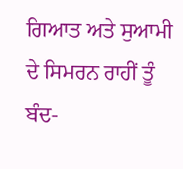ਗਿਆਤ ਅਤੇ ਸੁਆਮੀ ਦੇ ਸਿਮਰਨ ਰਾਹੀਂ ਤੂੰ ਬੰਦ-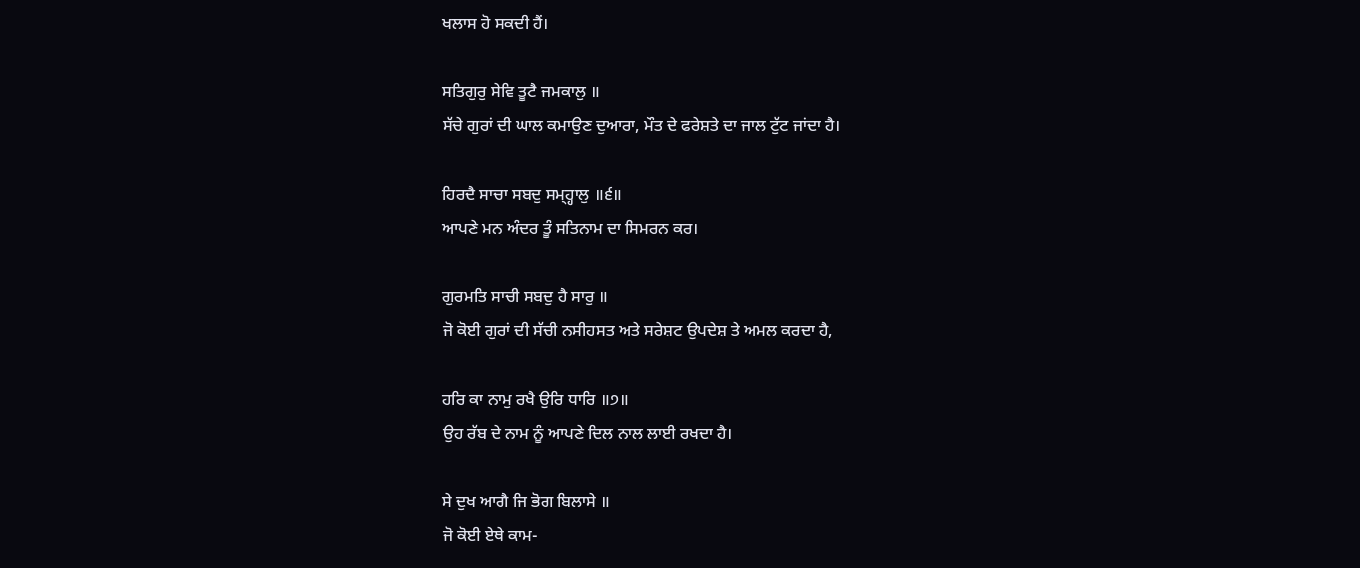ਖਲਾਸ ਹੋ ਸਕਦੀ ਹੈਂ।

ਸਤਿਗੁਰੁ ਸੇਵਿ ਤੂਟੈ ਜਮਕਾਲੁ ॥
ਸੱਚੇ ਗੁਰਾਂ ਦੀ ਘਾਲ ਕਮਾਉਣ ਦੁਆਰਾ, ਮੌਤ ਦੇ ਫਰੇਸ਼ਤੇ ਦਾ ਜਾਲ ਟੁੱਟ ਜਾਂਦਾ ਹੈ।

ਹਿਰਦੈ ਸਾਚਾ ਸਬਦੁ ਸਮ੍ਹ੍ਹਾਲੁ ॥੬॥
ਆਪਣੇ ਮਨ ਅੰਦਰ ਤੂੰ ਸਤਿਨਾਮ ਦਾ ਸਿਮਰਨ ਕਰ।

ਗੁਰਮਤਿ ਸਾਚੀ ਸਬਦੁ ਹੈ ਸਾਰੁ ॥
ਜੋ ਕੋਈ ਗੁਰਾਂ ਦੀ ਸੱਚੀ ਨਸੀਹਸਤ ਅਤੇ ਸਰੇਸ਼ਟ ਉਪਦੇਸ਼ ਤੇ ਅਮਲ ਕਰਦਾ ਹੈ,

ਹਰਿ ਕਾ ਨਾਮੁ ਰਖੈ ਉਰਿ ਧਾਰਿ ॥੭॥
ਉਹ ਰੱਬ ਦੇ ਨਾਮ ਨੂੰ ਆਪਣੇ ਦਿਲ ਨਾਲ ਲਾਈ ਰਖਦਾ ਹੈ।

ਸੇ ਦੁਖ ਆਗੈ ਜਿ ਭੋਗ ਬਿਲਾਸੇ ॥
ਜੋ ਕੋਈ ਏਥੇ ਕਾਮ-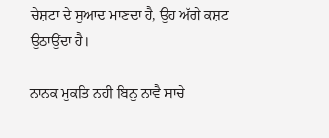ਚੇਸ਼ਟਾ ਦੇ ਸੁਆਦ ਮਾਣਦਾ ਹੈ, ਉਹ ਅੱਗੇ ਕਸ਼ਟ ਉਠਾਉਂਦਾ ਹੈ।

ਨਾਨਕ ਮੁਕਤਿ ਨਹੀ ਬਿਨੁ ਨਾਵੈ ਸਾਚੇ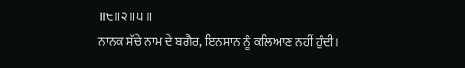॥੮॥੨॥੫॥
ਨਾਨਕ ਸੱਚੇ ਨਾਮ ਦੇ ਬਗੈਰ, ਇਨਸਾਨ ਨੂੰ ਕਲਿਆਣ ਨਹੀਂ ਹੁੰਦੀ।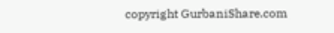copyright GurbaniShare.com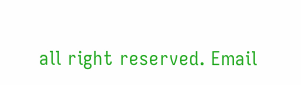all right reserved. Email